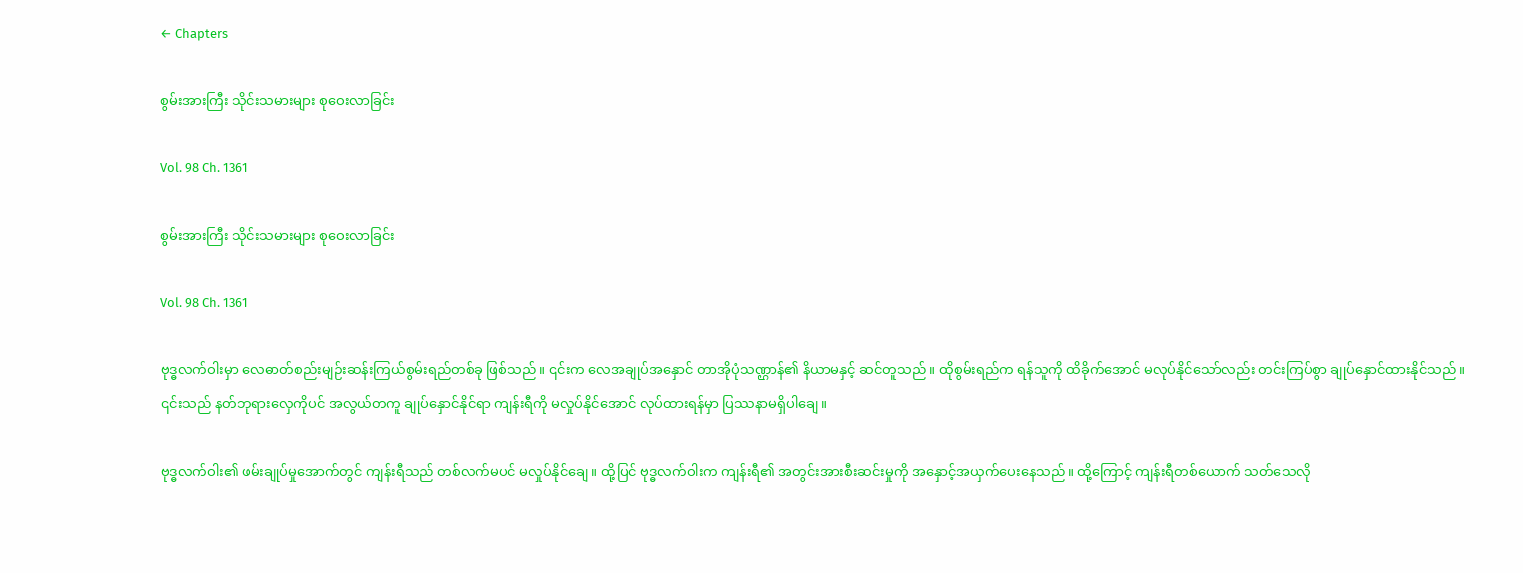← Chapters

စွမ်းအားကြီး သိုင်းသမားများ စုဝေးလာခြင်း

Vol. 98 Ch. 1361

စွမ်းအားကြီး သိုင်းသမားများ စုဝေးလာခြင်း

Vol. 98 Ch. 1361

ဗုဒ္ဓလက်ဝါးမှာ လေဓာတ်စည်းမျဉ်းဆန်းကြယ်စွမ်းရည်တစ်ခု ဖြစ်သည်။ ၎င်းက လေအချုပ်အနှောင် တာအိုပုံသဏ္ဌာန်၏ နိယာမနှင့် ဆင်တူသည်။ ထိုစွမ်းရည်က ရန်သူကို ထိခိုက်အောင် မလုပ်နိုင်သော်လည်း တင်းကြပ်စွာ ချုပ်နှောင်ထားနိုင်သည်။ ၎င်းသည် နတ်ဘုရားလှေကိုပင် အလွယ်တကူ ချုပ်နှောင်နိုင်ရာ ကျန်းရီကို မလှုပ်နိုင်အောင် လုပ်ထားရန်မှာ ပြဿနာမရှိပါချေ။

ဗုဒ္ဓလက်ဝါး၏ ဖမ်းချုပ်မှုအောက်တွင် ကျန်းရီသည် တစ်လက်မပင် မလှုပ်နိုင်ချေ။ ထို့ပြင် ဗုဒ္ဓလက်ဝါးက ကျန်းရီ၏ အတွင်းအားစီးဆင်းမှုကို အနှောင့်အယှက်ပေးနေသည်။ ထို့ကြောင့် ကျန်းရီတစ်ယောက် သတ်သေလို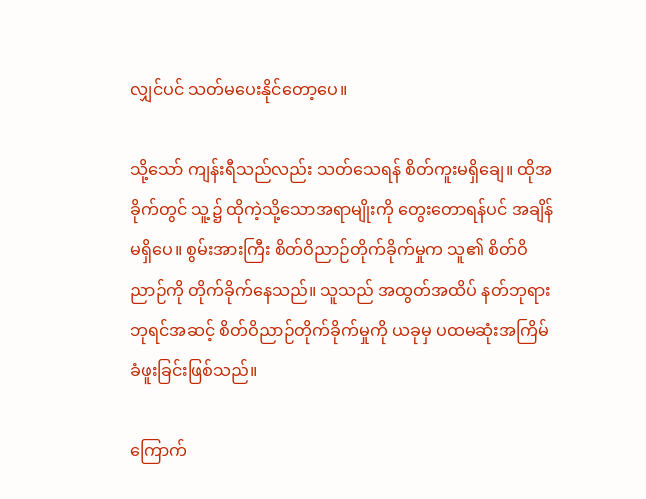လျှင်ပင် သတ်မပေးနိုင်တော့ပေ။

သို့သော် ကျန်းရီသည်လည်း သတ်သေရန် စိတ်ကူးမရှိချေ။ ထိုအခိုက်တွင် သူ့၌ ထိုကဲ့သို့သောအရာမျိုးကို တွေးတောရန်ပင် အချိန်မရှိပေ။ စွမ်းအားကြီး စိတ်ဝိညာဉ်တိုက်ခိုက်မှုက သူ၏ စိတ်ဝိညာဉ်ကို တိုက်ခိုက်နေသည်။ သူသည် အထွတ်အထိပ် နတ်ဘုရားဘုရင်အဆင့် စိတ်ဝိညာဉ်တိုက်ခိုက်မှုကို ယခုမှ ပထမဆုံးအကြိမ် ခံဖူးခြင်းဖြစ်သည်။

ကြောက်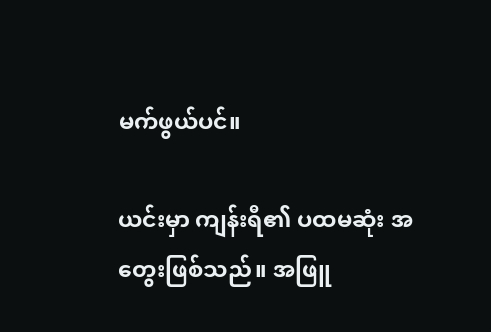မက်ဖွယ်ပင်။

ယင်းမှာ ကျန်းရီ၏ ပထမဆုံး အတွေးဖြစ်သည်။ အဖြူ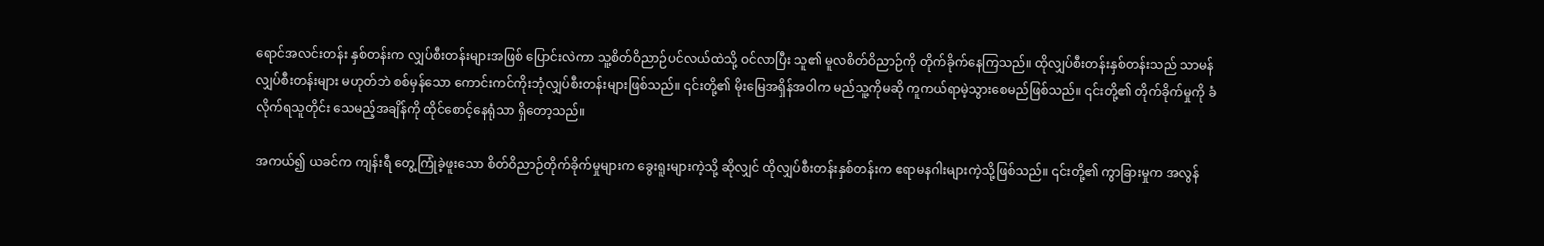ရောင်အလင်းတန်း နှစ်တန်းက လျှပ်စီးတန်းများအဖြစ် ပြောင်းလဲကာ သူ့စိတ်ဝိညာဉ်ပင်လယ်ထဲသို့ ဝင်လာပြီး သူ၏ မူလစိတ်ဝိညာဉ်ကို တိုက်ခိုက်နေကြသည်။ ထိုလျှပ်စီးတန်းနှစ်တန်းသည် သာမန်လျှပ်စီးတန်းများ မဟုတ်ဘဲ စစ်မှန်သော ကောင်းကင်ကိုးဘုံလျှပ်စီးတန်းများဖြစ်သည်။ ၎င်းတို့၏ မိုးမြေအရှိန်အဝါက မည်သူ့ကိုမဆို ကူကယ်ရာမဲ့သွားစေမည်ဖြစ်သည်။ ၎င်းတို့၏ တိုက်ခိုက်မှုကို ခံလိုက်ရသူတိုင်း သေမည့်အချိန်ကို ထိုင်စောင့်နေရုံသာ ရှိတော့သည်။

အကယ်၍ ယခင်က ကျန်းရီ တွေ့ကြုံခဲ့ဖူးသော စိတ်ဝိညာဉ်တိုက်ခိုက်မှုများက ခွေးရူးများကဲ့သို့ ဆိုလျှင် ထိုလျှပ်စီးတန်းနှစ်တန်းက ဧရာမနဂါးများကဲ့သို့ဖြစ်သည်။ ၎င်းတို့၏ ကွာခြားမှုက အလွန်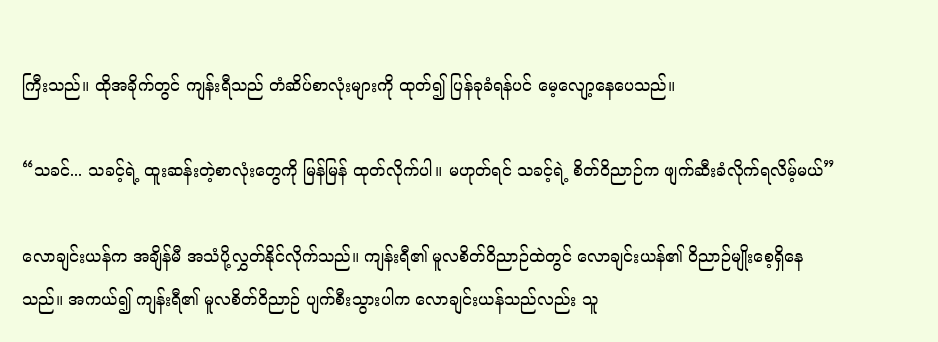ကြီးသည်။ ထိုအခိုက်တွင် ကျန်းရီသည် တံဆိပ်စာလုံးများကို ထုတ်၍ ပြန်ခုခံရန်ပင် မေ့လျော့နေပေသည်။

“သခင်... သခင့်ရဲ့ ထူးဆန်းတဲ့စာလုံးတွေကို မြန်မြန် ထုတ်လိုက်ပါ။ မဟုတ်ရင် သခင့်ရဲ့ စိတ်ဝိညာဉ်က ဖျက်ဆီးခံလိုက်ရလိမ့်မယ်”

လောချင်းယန်က အချိန်မီ အသံပို့လွှတ်နိုင်လိုက်သည်။ ကျန်းရီ၏ မူလစိတ်ဝိညာဉ်ထဲတွင် လောချင်းယန်၏ ဝိညာဉ်မျိုးစေ့ရှိနေသည်။ အကယ်၍ ကျန်းရီ၏ မူလစိတ်ဝိညာဉ် ပျက်စီးသွားပါက လောချင်းယန်သည်လည်း သူ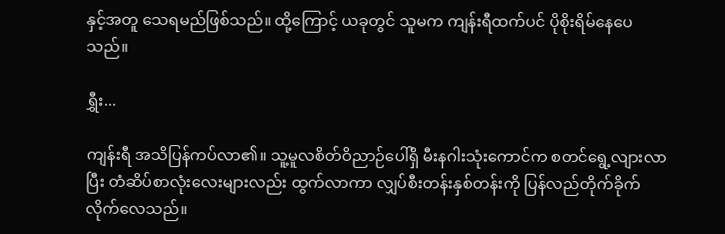နှင့်အတူ သေရမည်ဖြစ်သည်။ ထို့ကြောင့် ယခုတွင် သူမက ကျန်းရီထက်ပင် ပိုစိုးရိမ်နေပေသည်။

ရွှီး...

ကျန်းရီ အသိပြန်ကပ်လာ၏။ သူ့မူလစိတ်ဝိညာဉ်ပေါ်ရှိ မီးနဂါးသုံးကောင်က စတင်ရွေ့လျားလာပြီး တံဆိပ်စာလုံးလေးများလည်း ထွက်လာကာ လျှပ်စီးတန်းနှစ်တန်းကို ပြန်လည်တိုက်ခိုက်လိုက်လေသည်။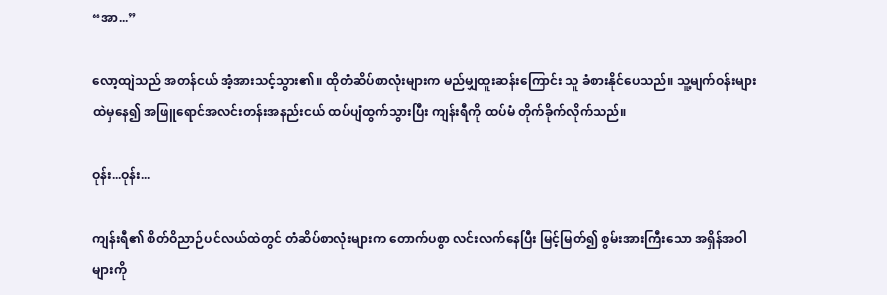“အာ...”

လော့ထျဲသည် အတန်ငယ် အံ့အားသင့်သွား၏။ ထိုတံဆိပ်စာလုံးများက မည်မျှထူးဆန်းကြောင်း သူ ခံစားနိုင်ပေသည်။ သူ့မျက်ဝန်းများထဲမှနေ၍ အဖြူရောင်အလင်းတန်းအနည်းငယ် ထပ်ပျံထွက်သွားပြီး ကျန်းရီကို ထပ်မံ တိုက်ခိုက်လိုက်သည်။

ဝုန်း...ဝုန်း...

ကျန်းရီ၏ စိတ်ဝိညာဉ်ပင်လယ်ထဲတွင် တံဆိပ်စာလုံးများက ‌တောက်ပစွာ လင်းလက်နေပြီး မြင့်မြတ်၍ စွမ်းအားကြီးသော အရှိန်အဝါများကို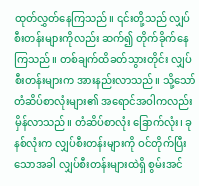ထုတ်လွှတ်နေကြသည်။ ၎င်းတို့သည် လျှပ်စီးတန်းများကိုလည်း ဆက်၍ တိုက်ခိုက်နေကြသည်။ တစ်ချက်ထိခတ်သွားတိုင်း လျှပ်စီးတန်းများက အားနည်းလာသည်။ သို့သော် တံဆိပ်စာလုံးများ၏ အရောင်အဝါကလည်း မှိန်လာသည်။ တံဆိပ်စာလုံး ခြောက်လုံး၊ ခုနစ်လုံးက လျှပ်စီးတန်းများကို ဝင်တိုက်ပြီးသောအခါ လျှပ်စီးတန်းများထဲရှိ စွမ်းအင်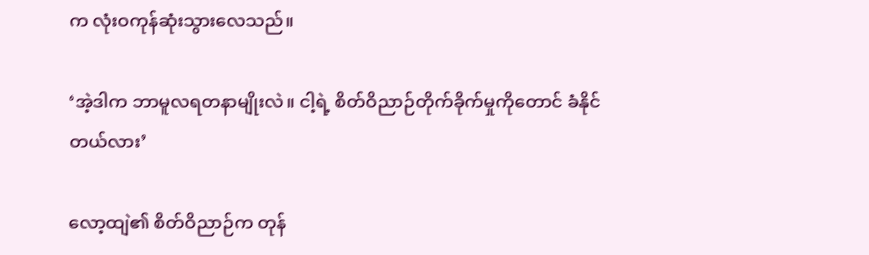က လုံးဝကုန်ဆုံးသွားလေသည်။

‘အဲ့ဒါက ဘာမူလရတနာမျိုးလဲ။ ငါ့ရဲ့ စိတ်ဝိညာဉ်တိုက်ခိုက်မှုကိုတောင် ခံနိုင်တယ်လား’

လော့ထျဲ၏ စိတ်ဝိညာဉ်က တုန်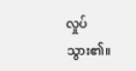လှုပ်သွား၏။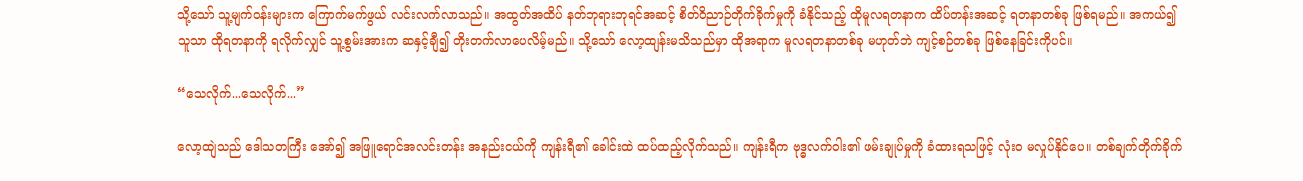သို့သော် သူ့မျက်ဝန်းများက ကြောက်မက်ဖွယ် လင်းလက်လာသည်။ အထွတ်အထိပ် နတ်ဘုရားဘုရင်အဆင့် စိတ်ဝိညာဉ်တိုက်ခိုက်မှုကို ခံနိုင်သည့် ထိုမူလရတနာက ထိပ်တန်းအဆင့် ရတနာတစ်ခု ဖြစ်ရမည်။ အကယ်၍ သူသာ ထိုရတနာကို ရလိုက်လျှင် သူ့စွမ်းအားက ဆနှင့်ချီ၍ တိုးတက်လာပေလိမ့်မည်။ သို့သော် လော့ထျန်းမသိသည်မှာ ထိုအရာက မူလရတနာတစ်ခု မဟုတ်ဘဲ ကျင့်စဉ်တစ်ခု ဖြစ်နေခြင်းကိုပင်။

“သေလိုက်...သေလိုက်...”

လော့ထျဲသည် ဒေါသတကြီး အော်၍ အဖြူရောင်အလင်းတန်း အနည်းငယ်ကို ကျန်းရီ၏ ခေါင်းထဲ ထပ်ထည့်လိုက်သည်။ ကျန်းရီက ဗုဒ္ဓလက်ဝါး၏ ဖမ်းချုပ်မှုကို ခံထားရသဖြင့် လုံးဝ မလှုပ်နိုင်ပေ။ တစ်ချက်တိုက်ခိုက်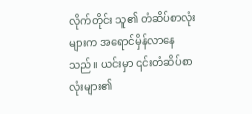လိုက်တိုင်း သူ၏ တံဆိပ်စာလုံးများက အရောင်မှိန်လာနေသည်။ ယင်းမှာ ၎င်းတံဆိပ်စာလုံးများ၏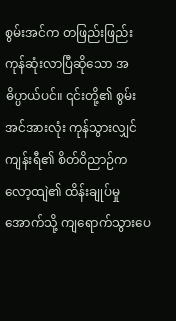စွမ်းအင်က တဖြည်းဖြည်း ကုန်ဆုံးလာပြီဆိုသော အဓိပ္ပာယ်ပင်။ ၎င်းတို့၏ စွမ်းအင်အားလုံး ကုန်သွားလျှင် ကျန်းရီ၏ စိတ်ဝိညာဉ်က လော့ထျဲ၏ ထိန်းချုပ်မှုအောက်သို့ ကျရောက်သွားပေ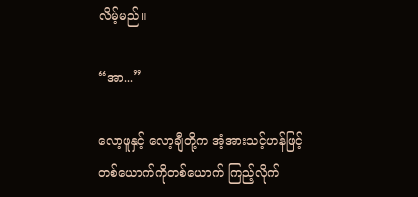လိမ့်မည်။

“အာ...”

လော့ဖူနှင့် လော့ချီတို့က အံ့အားသင့်ဟန်ဖြင့် တစ်ယောက်ကိုတစ်ယောက် ကြည့်လိုက်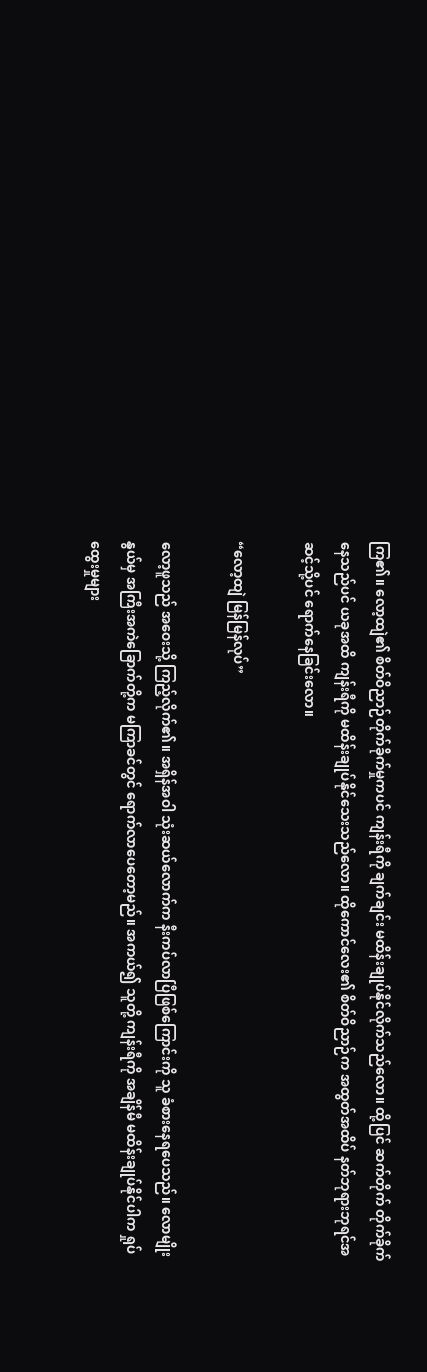ကြ၏။ လော့ထျဲ၏ စိတ်ဝိညာဉ်တိုက်ခိုက်မှုကပင် ကျန်းရီကို ချက်ချင်း မထိန်းချုပ်နိုင်လိုက်သည်လော။ ထို့ပြင် ဆက်တိုက် တိုက်ခိုက်နေသည်ပင် ယခုအထိ ကျန်းရီကို မထိန်းချုပ်နိုင်သေးသည်လော။ ထိုကောင်လေး၏ စိတ်ဝိညာဉ်က အထွတ်အထိပ် နတ်ဘုရားဘုရင်အဆင့်သို့ပင် ရောက်နေခြင်းလော။

“လော့ထျဲ မြန်မြန်လုပ်”

လော့ဖူသည် အဝေးသို့ ကြည့်လိုက်၏။ အရှိန်အဝါ သုံးဆယ်လောက်က နီးကပ်လာပြီဖြစ်ကြောင်းကို သူ ခံစားနေရပေသည်။ လောမျိုးနွယ်မှ အကြီးအကဲခြောက်တို့က မကြာခင်တွင် ရောက်လာပေတော့မည်။ အကယ်၍ သူတို့ ကျန်းရီကို အချိန်မီ မထိန်းချုပ်နိုင်ပါက ရှုပ်ထွေးမှုများ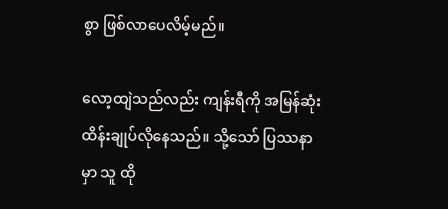စွာ ဖြစ်လာပေလိမ့်မည်။

လော့ထျဲသည်လည်း ကျန်းရီကို အမြန်ဆုံး ထိန်းချုပ်လိုနေသည်။ သို့သော် ပြဿနာမှာ သူ ထို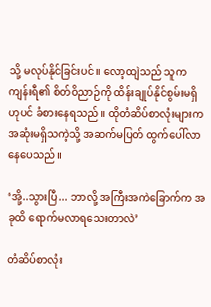သို့ မလုပ်နိုင်ခြင်းပင်။ လော့ထျဲသည် သူက ကျန်းရီ၏ စိတ်ဝိညာဉ်ကို ထိန်းချုပ်နိုင်စွမ်းမရှိဟုပင် ခံစားနေရသည်။ ထိုတံဆိပ်စာလုံးများက အဆုံးမရှိသကဲ့သို့ အဆက်မပြတ် ထွက်ပေါ်လာနေပေသည်။

‘အို့..သွားပြီ... ဘာလို့ အကြီးအကဲခြောက်က အခုထိ ရောက်မလာရသေးတာလဲ’

တံဆိပ်စာလုံး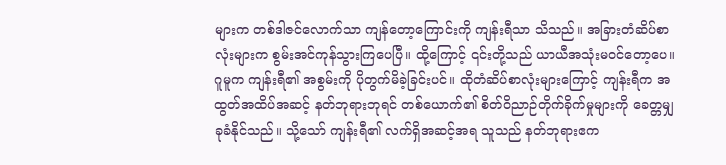များက တစ်ဒါဇင်လောက်သာ ကျန်တော့ကြောင်းကို ကျန်းရီသာ သိသည်။ အခြားတံဆိပ်စာလုံးများက စွမ်းအင်ကုန်သွားကြပေပြီ။ ထို့ကြောင့် ၎င်းတို့သည် ယာယီအသုံးမဝင်တော့ပေ။ ဂူမူက ကျန်းရီ၏ အစွမ်းကို ပိုတွက်မိခဲ့ခြင်းပင်။ ထိုတံဆိပ်စာလုံးများကြောင့် ကျန်းရီက အထွတ်အထိပ်အဆင့် နတ်ဘုရားဘုရင် တစ်ယောက်၏ စိတ်ဝိညာဉ်တိုက်ခိုက်မှုများကို ခေတ္တမျှ ခုခံနိုင်သည်။ သို့သော် ကျန်းရီ၏ လက်ရှိအဆင့်အရ သူသည် နတ်ဘုရားဧက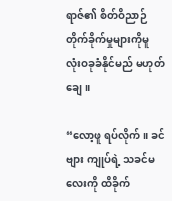ရာဇ်၏ စိတ်ဝိညာဉ်တိုက်ခိုက်မှုများကိုမူ လုံးဝခုခံနိုင်မည် မဟုတ်ချေ။

“လော့ဖူ ရပ်လိုက်။ ခင်ဗျား ကျုပ်ရဲ့ သခင်မလေးကို ထိခိုက်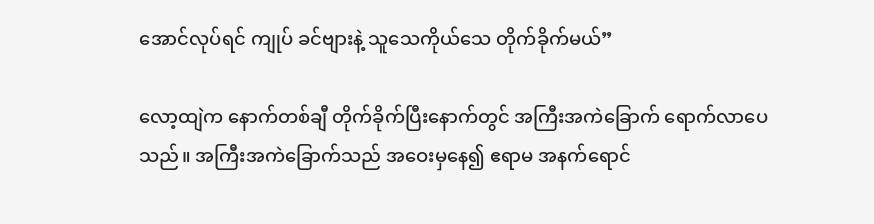အောင်လုပ်ရင် ကျုပ် ခင်ဗျားနဲ့ သူသေကိုယ်သေ တိုက်ခိုက်မယ်”

လော့ထျဲက နောက်တစ်ချီ တိုက်ခိုက်ပြီးနောက်တွင် အကြီးအကဲခြောက် ရောက်လာပေသည်။ အကြီးအကဲခြောက်သည် အဝေးမှနေ၍ ဧရာမ အနက်ရောင်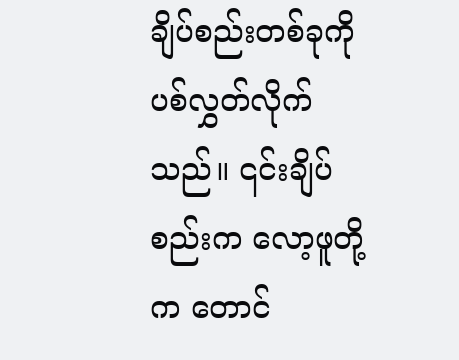ချိပ်စည်းတစ်ခုကို ပစ်လွှတ်လိုက်သည်။ ၎င်းချိပ်စည်းက လော့ဖူတို့က တောင်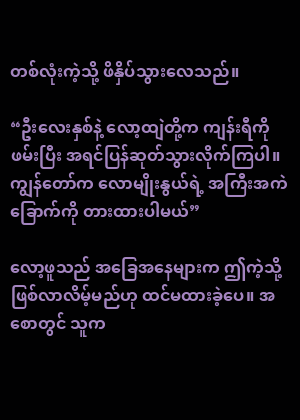တစ်လုံးကဲ့သို့ ဖိနှိပ်သွားလေသည်။

“ဦးလေးနှစ်နဲ့ လော့ထျဲတို့က ကျန်းရီကို ဖမ်းပြီး အရင်ပြန်ဆုတ်သွားလိုက်ကြပါ။ ကျွန်တော်က လောမျိုးနွယ်ရဲ့ အကြီးအကဲခြောက်ကို တားထားပါမယ်”

လော့ဖူသည် အခြေအနေများက ဤကဲ့သို့ ဖြစ်လာလိမ့်မည်ဟု ထင်မထားခဲ့ပေ။ အစောတွင် သူက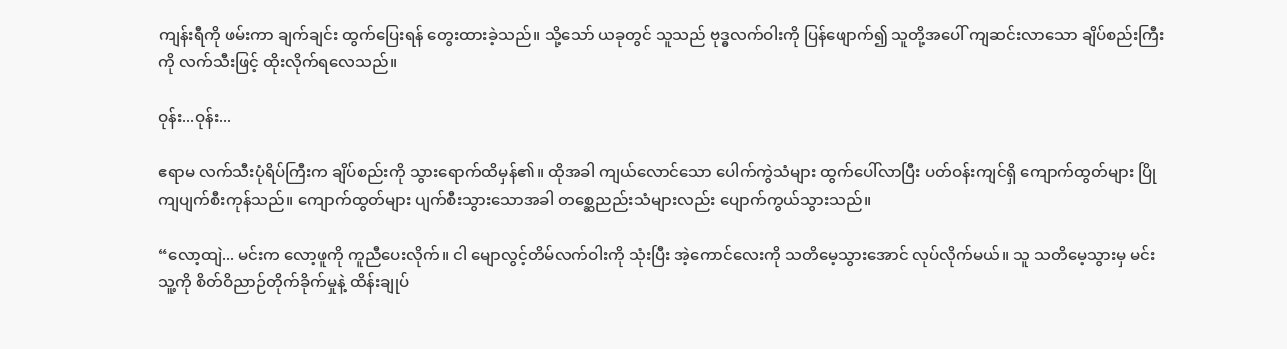ကျန်းရီကို ဖမ်းကာ ချက်ချင်း ထွက်ပြေးရန် တွေးထားခဲ့သည်။ သို့သော် ယခုတွင် သူသည် ဗုဒ္ဓလက်ဝါးကို ပြန်ဖျောက်၍ သူတို့အပေါ် ကျဆင်းလာသော ချိပ်စည်းကြီးကို လက်သီးဖြင့် ထိုးလိုက်ရလေသည်။

ဝုန်း...ဝုန်း...

ဧရာမ လက်သီးပုံရိပ်ကြီးက ချိပ်စည်းကို သွားရောက်ထိမှန်၏။ ထိုအခါ ကျယ်လောင်သော ပေါက်ကွဲသံများ ထွက်ပေါ်လာပြီး ပတ်ဝန်းကျင်ရှိ ကျောက်ထွတ်များ ပြိုကျပျက်စီးကုန်သည်။ ကျောက်ထွတ်များ ပျက်စီးသွားသောအခါ တစ္ဆေညည်းသံများလည်း ပျောက်ကွယ်သွားသည်။

“လော့ထျဲ... မင်းက လော့ဖူကို ကူညီပေးလိုက်။ ငါ မျောလွင့်တိမ်လက်ဝါးကို သုံးပြီး အဲ့ကောင်လေးကို သတိမေ့သွားအောင် လုပ်လိုက်မယ်။ သူ သတိမေ့သွားမှ မင်း သူ့ကို စိတ်ဝိညာဉ်တိုက်ခိုက်မှုနဲ့ ထိန်းချုပ်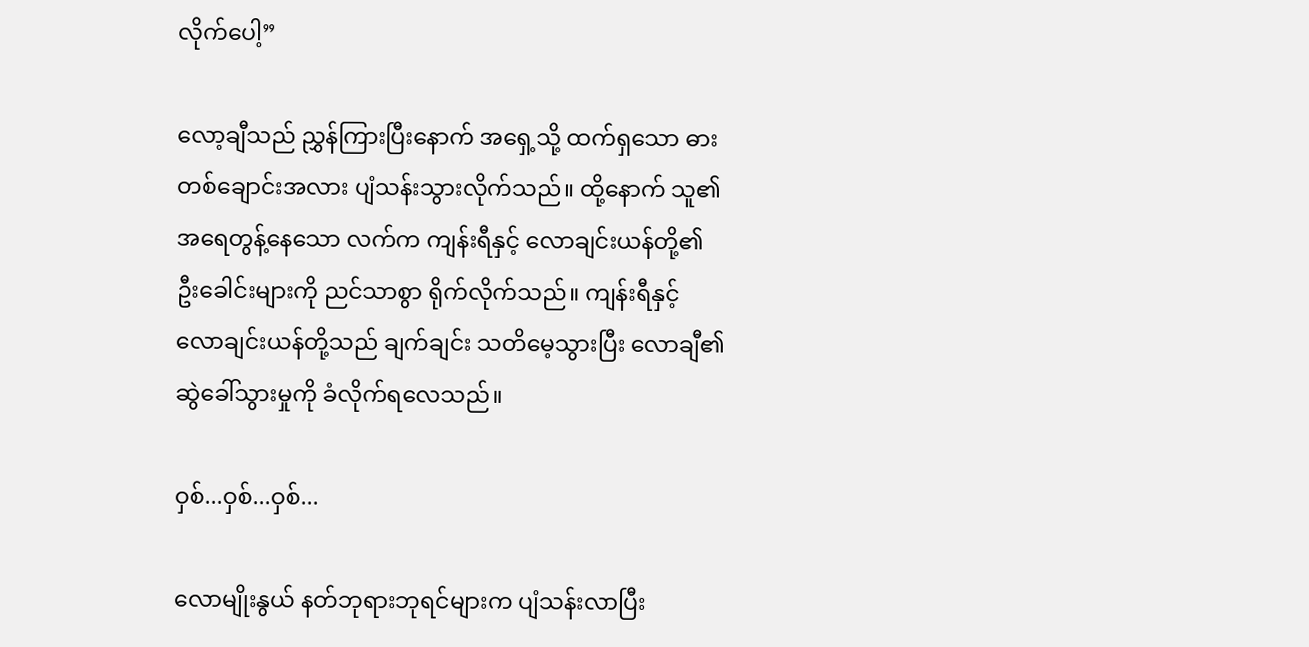လိုက်‌ပေါ့”

လော့ချီသည် ညွှန်ကြားပြီးနောက် အရှေ့သို့ ထက်ရှသော ဓားတစ်ချောင်းအလား ပျံသန်းသွားလိုက်သည်။ ထို့နောက် သူ၏ အရေတွန့်နေသော လက်က ကျန်းရီနှင့် လောချင်းယန်တို့၏ ဦးခေါင်းများကို ညင်သာစွာ ရိုက်လိုက်သည်။ ကျန်းရီနှင့် လောချင်းယန်တို့သည် ချက်ချင်း သတိမေ့သွားပြီး လောချီ၏ ဆွဲခေါ်သွားမှုကို ခံလိုက်ရလေသည်။

ဝှစ်...ဝှစ်...ဝှစ်...

လောမျိုးနွယ် နတ်ဘုရားဘုရင်များက ပျံသန်းလာပြီး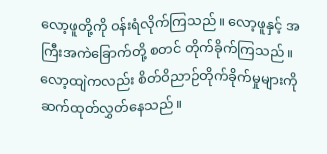လော့ဖူတို့ကို ဝန်းရံလိုက်ကြသည်။ လော့ဖူနှင့် အကြီးအကဲခြောက်တို့ စတင် တိုက်ခိုက်ကြသည်။ လော့ထျဲကလည်း စိတ်ဝိညာဉ်တိုက်ခိုက်မှုများကို ဆက်ထုတ်လွှတ်နေသည်။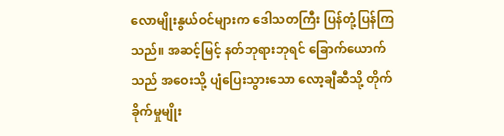လောမျိုးနွယ်ဝင်များက ဒေါသတကြီး ပြန်တုံ့ပြန်ကြသည်။ အဆင့်မြင့် နတ်ဘုရားဘုရင် ခြောက်ယောက်သည် အဝေးသို့ ပျံပြေးသွားသော လော့ချီဆီသို့ တိုက်ခိုက်မှုမျိုး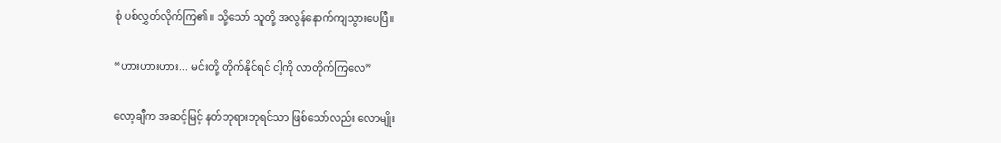စုံ ပစ်လွှတ်လိုက်ကြ၏။ သို့သော် သူတို့ အလွန်နောက်ကျသွားပေပြီ။

“ဟားဟားဟား... မင်းတို့ တိုက်နိုင်ရင် ငါ့ကို လာတိုက်ကြလေ”

လော့ချီက အဆင့်မြင့် နတ်ဘုရားဘုရင်သာ ဖြစ်သော်လည်း လောမျိုး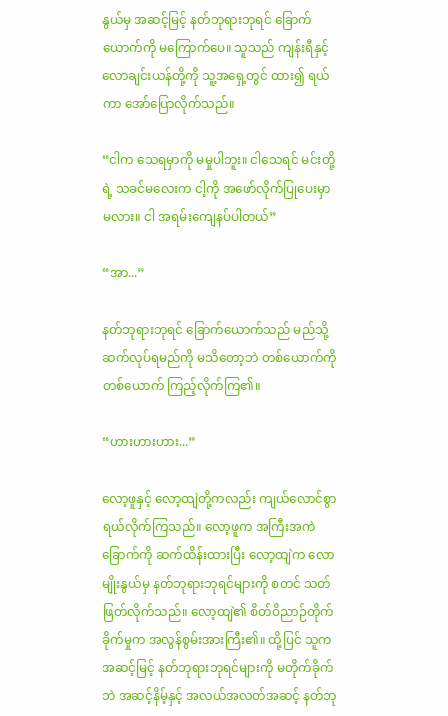နွယ်မှ အဆင့်မြင့် နတ်ဘုရားဘုရင် ခြောက်ယောက်ကို မကြောက်ပေ။ သူသည် ကျန်းရီနှင့် လောချင်းယန်တို့ကို သူ့အရှေ့တွင် ထား၍ ရယ်ကာ အော်ပြောလိုက်သည်။

“ငါက သေရမှာကို မမှုပါဘူး။ ငါသေရင် မင်းတို့ရဲ့ သခင်မလေးက ငါ့ကို အဖော်လိုက်ပြုပေးမှာမလား။ ငါ အရမ်းကျေနပ်ပါတယ်”

“အာ...”

နတ်ဘုရားဘုရင် ခြောက်ယောက်သည် မည်သို့ ဆက်လုပ်ရမည်ကို မသိတော့ဘဲ တစ်ယောက်ကိုတစ်ယောက် ကြည့်လိုက်ကြ၏။

“ဟားဟားဟား...”

လော့ဖူနှင့် လော့ထျဲတို့ကလည်း ကျယ်လောင်စွာ ရယ်လိုက်ကြသည်။ လော့ဖူက အကြီးအကဲခြောက်ကို ဆက်ထိန်းထားပြီး လော့ထျဲက လောမျိုးနွယ်မှ နတ်ဘုရားဘုရင်များကို စတင် သတ်ဖြတ်လိုက်သည်။ လော့ထျဲ၏ စိတ်ဝိညာဉ်တိုက်ခိုက်မှုက အလွန်စွမ်းအားကြီး၏။ ထို့ပြင် သူက အဆင့်မြင့် နတ်ဘုရားဘုရင်များကို မတိုက်ခိုက်ဘဲ အဆင့်နိမ့်နှင့် အလယ်အလတ်အဆင့် နတ်ဘု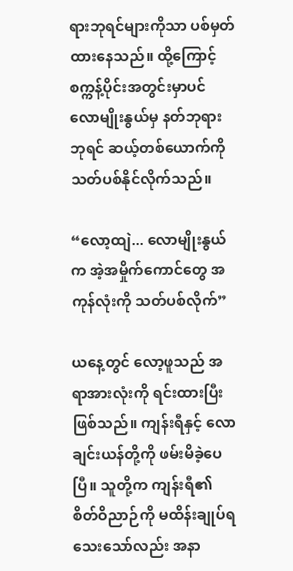ရားဘုရင်များကိုသာ ပစ်မှတ်ထားနေသည်။ ထို့ကြောင့် စက္ကန့်ပိုင်းအတွင်းမှာပင် လောမျိုးနွယ်မှ နတ်ဘုရားဘုရင် ဆယ့်တစ်ယောက်ကို သတ်ပစ်နိုင်လိုက်သည်။

“လော့ထျဲ... လောမျိုးနွယ်က အဲ့အမှိုက်ကောင်တွေ အကုန်လုံးကို သတ်ပစ်လိုက်”

ယနေ့တွင် လော့ဖူသည် အရာအားလုံးကို ရင်းထားပြီးဖြစ်သည်။ ကျန်းရီနှင့် လောချင်းယန်တို့ကို ဖမ်းမိခဲ့ပေပြီ။ သူတို့က ကျန်းရီ၏ စိတ်ဝိညာဉ်ကို မထိန်းချုပ်ရသေးသော်လည်း အနာ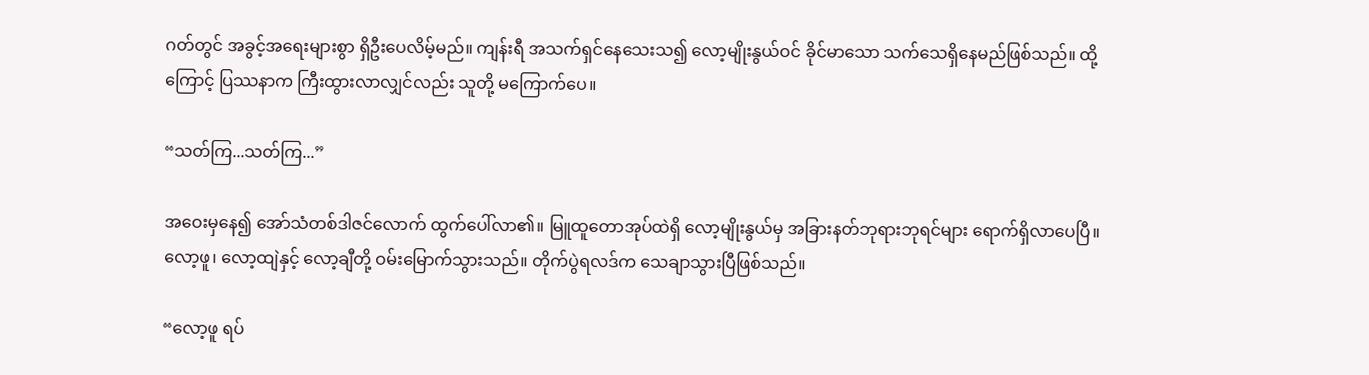ဂတ်တွင် အခွင့်အရေးများစွာ ရှိဦးပေလိမ့်မည်။ ကျန်းရီ အသက်ရှင်နေသေးသ၍ လော့မျိုးနွယ်ဝင် ခိုင်မာသော သက်သေရှိနေမည်ဖြစ်သည်။ ထို့ကြောင့် ပြဿနာက ကြီးထွားလာလျှင်လည်း သူတို့ မကြောက်ပေ။

“သတ်ကြ...သတ်ကြ...”

အဝေးမှနေ၍ အော်သံတစ်ဒါဇင်လောက် ထွက်ပေါ်လာ၏။ မြူထူတောအုပ်ထဲရှိ လော့မျိုးနွယ်မှ အခြားနတ်ဘုရားဘုရင်များ ရောက်ရှိလာပေပြီ။ လော့ဖူ၊ လော့ထျဲနှင့် လော့ချီတို့ ဝမ်းမြောက်သွားသည်။ တိုက်ပွဲရလဒ်က သေချာသွားပြီဖြစ်သည်။

“လော့ဖူ ရပ်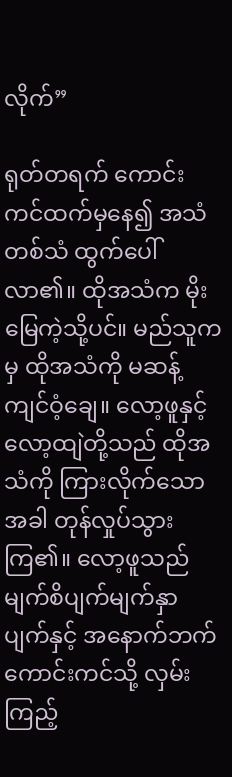လိုက်”

ရုတ်တရက် ကောင်းကင်ထက်မှနေ၍ အသံတစ်သံ ထွက်ပေါ်လာ၏။ ထိုအသံက မိုးမြေကဲ့သို့ပင်။ မည်သူကမှ ထိုအသံကို မဆန့်ကျင်ဝံ့ချေ။ လော့ဖူနှင့် လော့ထျဲတို့သည် ထိုအသံကို ကြားလိုက်သောအခါ တုန်လှုပ်သွားကြ၏။ လော့ဖူသည် မျက်စိပျက်မျက်နှာပျက်နှင့် အနောက်ဘက် ကောင်းကင်သို့ လှမ်းကြည့်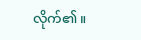လိုက်၏။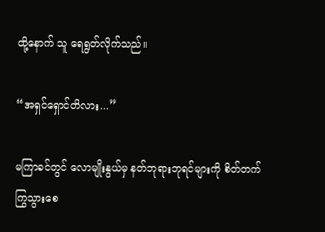ထို့နောက် သူ ရေရွတ်လိုက်သည်။

“အရှင်ရှောင်တိလား...”

မကြာခင်တွင် လောမျိုးနွယ်မှ နတ်ဘုရားဘုရင်များကို စိတ်တက်ကြွသွားစေ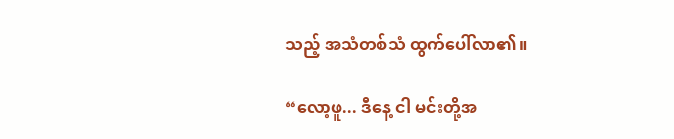သည့် အသံတစ်သံ ထွက်ပေါ်လာ၏။

“လော့ဖူ... ဒီနေ့ ငါ မင်းတို့အ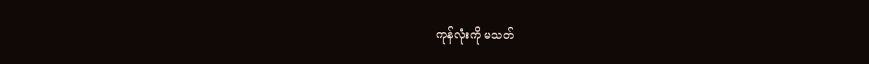ကုန်လုံးကို မသတ်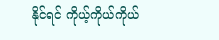နိုင်ရင် ကိုယ့်ကိုယ်ကိုယ်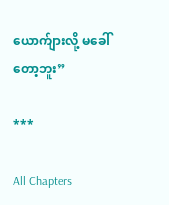ယောက်ျားလို့ မခေါ်တော့ဘူး”

***

All Chapters